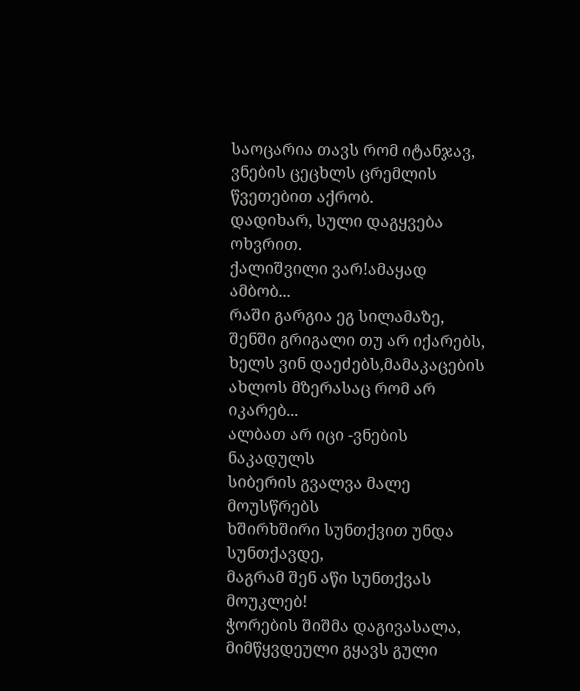საოცარია თავს რომ იტანჯავ,
ვნების ცეცხლს ცრემლის წვეთებით აქრობ.
დადიხარ, სული დაგყვება ოხვრით.
ქალიშვილი ვარ!ამაყად ამბობ...
რაში გარგია ეგ სილამაზე,
შენში გრიგალი თუ არ იქარებს,
ხელს ვინ დაეძებს,მამაკაცების
ახლოს მზერასაც რომ არ იკარებ...
ალბათ არ იცი -ვნების ნაკადულს
სიბერის გვალვა მალე მოუსწრებს
ხშირხშირი სუნთქვით უნდა სუნთქავდე,
მაგრამ შენ აწი სუნთქვას მოუკლებ!
ჭორების შიშმა დაგივასალა,
მიმწყვდეული გყავს გული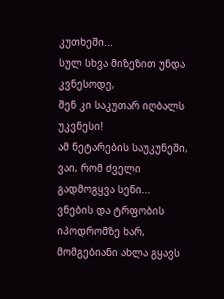კუთხეში...
სულ სხვა მიზეზით უნდა კვნესოდე,
შენ კი საკუთარ იღბალს უკვნესი!
ამ ნეტარების საუკუნეში,
ვაი, რომ ძველი გადმოგყვა სენი...
ვნების და ტრფობის იპოდრომზე ხარ,
მომგებიანი ახლა გყავს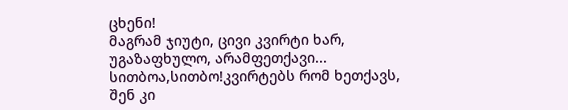ცხენი!
მაგრამ ჯიუტი, ცივი კვირტი ხარ,
უგაზაფხულო, არამფეთქავი...
სითბოა,სითბო!კვირტებს რომ ხეთქავს,
შენ კი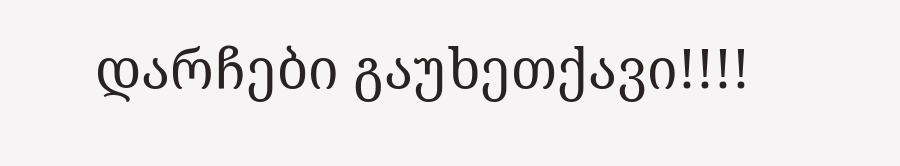დარჩები გაუხეთქავი!!!!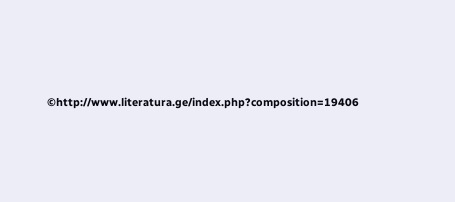©http://www.literatura.ge/index.php?composition=19406